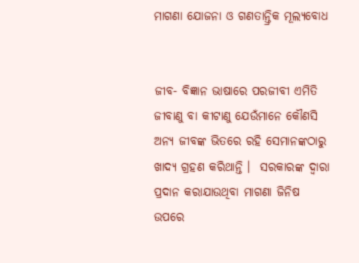ମାଗଣା ଯୋଜନା ଓ ଗଣତାନ୍ତ୍ରିକ ମୂଲ୍ୟବୋଧ


ଜୀବ- ବିଜ୍ଞାନ ଭାଷାରେ ପରଜୀବୀ ଏମିତି ଜୀବାଣୁ ବା କୀଟାଣୁ ଯେଉଁମାନେ କୌଣସି ଅନ୍ୟ ଜୀବଙ୍କ ଭିତରେ ରହି ସେମାନଙ୍କଠାରୁ ଖାଦ୍ୟ ଗ୍ରହଣ କରିଥାନ୍ତି ।  ସରକାରଙ୍କ ଦ୍ୱାରା ପ୍ରଦାନ କରାଯାଉଥିବା ମାଗଣା ଜିନିଷ ଉପରେ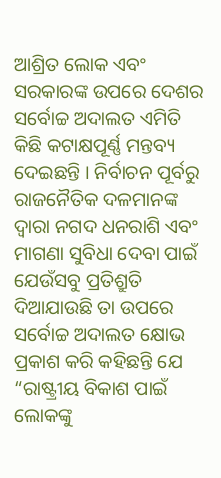ଆଶ୍ରିତ ଲୋକ ଏବଂ ସରକାରଙ୍କ ଉପରେ ଦେଶର ସର୍ବୋଚ୍ଚ ଅଦାଲତ ଏମିତି କିଛି କଟାକ୍ଷପୂର୍ଣ୍ଣ ମନ୍ତବ୍ୟ  ଦେଇଛନ୍ତି । ନିର୍ବାଚନ ପୂର୍ବରୁ ରାଜନୈତିକ ଦଳମାନଙ୍କ ଦ୍ୱାରା ନଗଦ ଧନରାଶି ଏବଂ ମାଗଣା ସୁବିଧା ଦେବା ପାଇଁ ଯେଉଁସବୁ ପ୍ରତିଶ୍ରୁତି ଦିଆଯାଉଛି ତା ଉପରେ ସର୍ବୋଚ୍ଚ ଅଦାଲତ କ୍ଷୋଭ ପ୍ରକାଶ କରି କହିଛନ୍ତି ଯେ “ରାଷ୍ଟ୍ରୀୟ ବିକାଶ ପାଇଁ ଲୋକଙ୍କୁ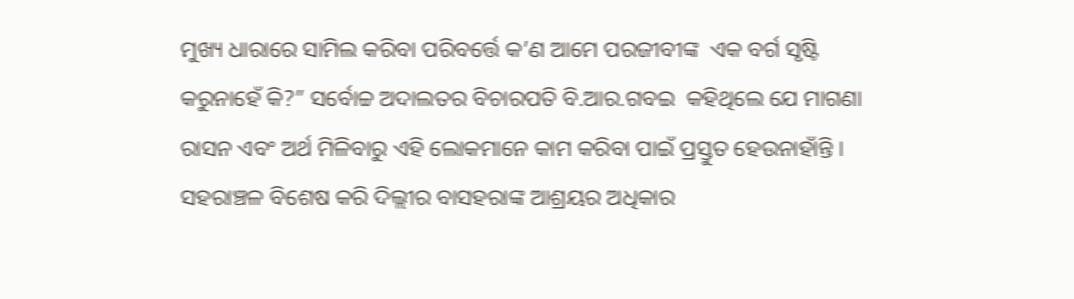ମୁଖ୍ୟ ଧାରାରେ ସାମିଲ କରିବା ପରିବର୍ତ୍ତେ କ’ଣ ଆମେ ପରଜୀବୀଙ୍କ  ଏକ ବର୍ଗ ସୃଷ୍ଟି କରୁନାହେଁ କି?” ସର୍ବୋଚ୍ଚ ଅଦାଲତର ବିଚାରପତି ବି.ଆର.ଗବଇ  କହିଥିଲେ ଯେ ମାଗଣା ରାସନ ଏବଂ ଅର୍ଥ ମିଳିବାରୁ ଏହି ଲୋକମାନେ କାମ କରିବା ପାଇଁ ପ୍ରସ୍ତୁତ ହେଉନାହାଁନ୍ତି । ସହରାଞ୍ଚଳ ବିଶେଷ କରି ଦିଲ୍ଲୀର ବାସହରାଙ୍କ ଆଶ୍ରୟର ଅଧିକାର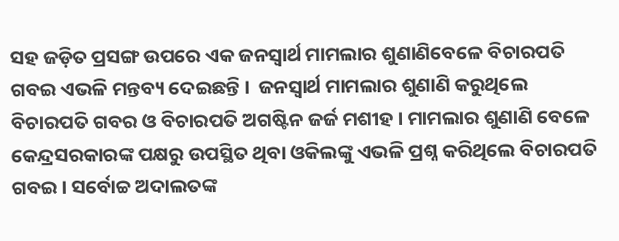ସହ ଜଡ଼ିତ ପ୍ରସଙ୍ଗ ଉପରେ ଏକ ଜନସ୍ୱାର୍ଥ ମାମଲାର ଶୁଣାଣିବେଳେ ବିଚାରପତି ଗବଇ ଏଭଳି ମନ୍ତବ୍ୟ ଦେଇଛନ୍ତି ।  ଜନସ୍ୱାର୍ଥ ମାମଲାର ଶୁଣାଣି କରୁଥିଲେ ବିଚାରପତି ଗବର ଓ ବିଚାରପତି ଅଗଷ୍ଟିନ ଜର୍ଜ ମଶୀହ । ମାମଲାର ଶୁଣାଣି ବେଳେ କେନ୍ଦ୍ରସରକାରଙ୍କ ପକ୍ଷରୁ ଉପସ୍ଥିତ ଥିବା ଓକିଲଙ୍କୁ ଏଭଳି ପ୍ରଶ୍ନ କରିଥିଲେ ବିଚାରପତି ଗବଇ । ସର୍ବୋଚ୍ଚ ଅଦାଲତଙ୍କ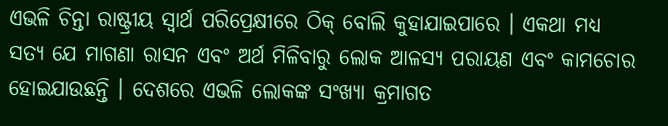ଏଭଳି ଚିନ୍ତା ରାଷ୍ଟ୍ରୀୟ ସ୍ୱାର୍ଥ ପରିପ୍ରେକ୍ଷୀରେ ଠିକ୍ ବୋଲି କୁହାଯାଇପାରେ । ଏକଥା ମଧ୍ୟ ସତ୍ୟ ଯେ ମାଗଣା ରାସନ ଏବଂ ଅର୍ଥ ମିଳିବାରୁ ଲୋକ ଆଳସ୍ୟ ପରାୟଣ ଏବଂ କାମଚୋର ହୋଇଯାଉଛନ୍ତି । ଦେଶରେ ଏଭଳି ଲୋକଙ୍କ ସଂଖ୍ୟା କ୍ରମାଗତ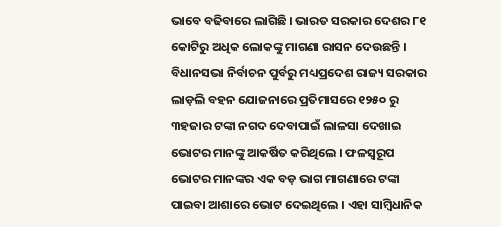ଭାବେ ବଢିବାରେ ଲାଗିଛି । ଭାରତ ସରକାର ଦେଶର ୮୧ କୋଟିରୁ ଅଧିକ ଲୋକଙ୍କୁ ମାଗଣା ରାସନ ଦେଉଛନ୍ତି । ବିଧାନସଭା ନିର୍ବାଚନ ପୁର୍ବରୁ ମଧ୍ୟପ୍ରଦେଶ ରାଜ୍ୟ ସରକାର ଲାଡ଼ଲି ବହନ ଯୋଜନାରେ ପ୍ରତିମାସରେ ୧୨୫୦ ରୁ ୩ହଜାର ଟଙ୍କା ନଗଦ ଦେବାପାଇଁ ଲାଳସା ଦେଖାଇ ଭୋଟର ମାନଙ୍କୁ ଆକର୍ଷିତ କରିଥିଲେ । ଫଳସ୍ୱରୂପ ଭୋଟର ମାନଙ୍କର ଏକ ବଡ଼ ଭାଗ ମାଗଣାରେ ଟଙ୍କା ପାଇବା ଆଶାରେ ଭୋଟ ଦେଇଥିଲେ । ଏହା ସାମ୍ବିଧାନିକ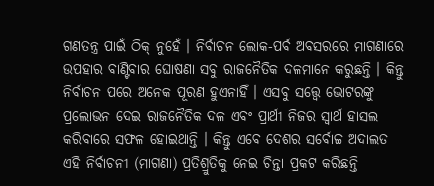ଗଣତନ୍ତ୍ର ପାଇଁ ଠିକ୍ ନୁହେଁ । ନିର୍ବାଚନ ଲୋକ-ପର୍ବ ଅବସରରେ ମାଗଣାରେ ଉପହାର ବାଣ୍ଟିବାର ଘୋଷଣା ସବୁ ରାଜନୈତିକ ଦଳମାନେ କରୁଛନ୍ତି । କିନ୍ତୁ ନିର୍ବାଚନ ପରେ ଅନେକ ପୂରଣ ହୁଏନାହିଁ । ଏସବୁ ସତ୍ତ୍ୱେ ଭୋଟରଙ୍କୁ ପ୍ରଲୋଭନ ଦେଇ ରାଜନୈତିକ ଦଳ ଏବଂ ପ୍ରାର୍ଥୀ ନିଜର ସ୍ୱାର୍ଥ ହାସଲ କରିବାରେ ସଫଳ ହୋଇଥାନ୍ତି । କିନ୍ତୁ ଏବେ ଦେଶର ସର୍ବୋଚ୍ଚ ଅଦାଲତ ଏହି ନିର୍ବାଚନୀ (ମାଗଣା) ପ୍ରତିଶ୍ରୁତିକୁ ନେଇ ଚିନ୍ତା ପ୍ରକଟ କରିଛନ୍ତି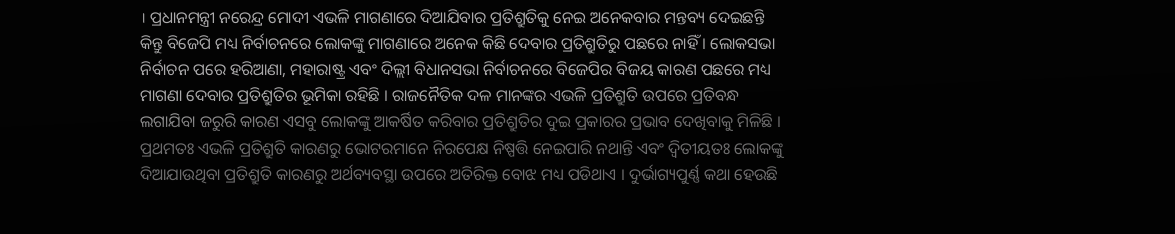। ପ୍ରଧାନମନ୍ତ୍ରୀ ନରେନ୍ଦ୍ର ମୋଦୀ ଏଭଳି ମାଗଣାରେ ଦିଆଯିବାର ପ୍ରତିଶ୍ରୁତିକୁ ନେଇ ଅନେକବାର ମନ୍ତବ୍ୟ ଦେଇଛନ୍ତି କିନ୍ତୁ ବିଜେପି ମଧ୍ୟ ନିର୍ବାଚନରେ ଲୋକଙ୍କୁ ମାଗଣାରେ ଅନେକ କିଛି ଦେବାର ପ୍ରତିଶ୍ରୁତିରୁ ପଛରେ ନାହିଁ । ଲୋକସଭା ନିର୍ବାଚନ ପରେ ହରିଆଣା, ମହାରାଷ୍ଟ୍ର ଏବଂ ଦିଲ୍ଲୀ ବିଧାନସଭା ନିର୍ବାଚନରେ ବିଜେପିର ବିଜୟ କାରଣ ପଛରେ ମଧ୍ୟ ମାଗଣା ଦେବାର ପ୍ରତିଶ୍ରୁତିର ଭୂମିକା ରହିଛି । ରାଜନୈତିକ ଦଳ ମାନଙ୍କର ଏଭଳି ପ୍ରତିଶ୍ରୁତି ଉପରେ ପ୍ରତିବନ୍ଧ ଲଗାଯିବା ଜରୁରି କାରଣ ଏସବୁ ଲୋକଙ୍କୁ ଆକର୍ଷିତ କରିବାର ପ୍ରତିଶ୍ରୁତିର ଦୁଇ ପ୍ରକାରର ପ୍ରଭାବ ଦେଖିବାକୁ ମିଳିଛି । ପ୍ରଥମତଃ ଏଭଳି ପ୍ରତିଶ୍ରୁତି କାରଣରୁ ଭୋଟରମାନେ ନିରପେକ୍ଷ ନିଷ୍ପତ୍ତି ନେଇପାରି ନଥାନ୍ତି ଏବଂ ଦ୍ୱିତୀୟତଃ ଲୋକଙ୍କୁ ଦିଆଯାଉଥିବା ପ୍ରତିଶ୍ରୁତି କାରଣରୁ ଅର୍ଥବ୍ୟବସ୍ଥା ଉପରେ ଅତିରିକ୍ତ ବୋଝ ମଧ୍ୟ ପଡିଥାଏ । ଦୁର୍ଭାଗ୍ୟପୁର୍ଣ୍ଣ କଥା ହେଉଛି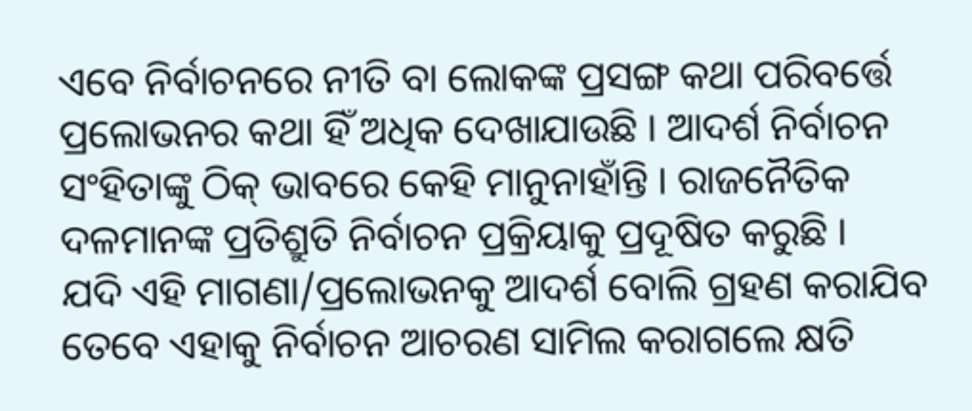ଏବେ ନିର୍ବାଚନରେ ନୀତି ବା ଲୋକଙ୍କ ପ୍ରସଙ୍ଗ କଥା ପରିବର୍ତ୍ତେ ପ୍ରଲୋଭନର କଥା ହିଁ ଅଧିକ ଦେଖାଯାଉଛି । ଆଦର୍ଶ ନିର୍ବାଚନ ସଂହିତାଙ୍କୁ ଠିକ୍ ଭାବରେ କେହି ମାନୁନାହାଁନ୍ତି । ରାଜନୈତିକ ଦଳମାନଙ୍କ ପ୍ରତିଶ୍ରୁତି ନିର୍ବାଚନ ପ୍ରକ୍ରିୟାକୁ ପ୍ରଦୂଷିତ କରୁଛି ।  ଯଦି ଏହି ମାଗଣା/ପ୍ରଲୋଭନକୁ ଆଦର୍ଶ ବୋଲି ଗ୍ରହଣ କରାଯିବ ତେବେ ଏହାକୁ ନିର୍ବାଚନ ଆଚରଣ ସାମିଲ କରାଗଲେ କ୍ଷତି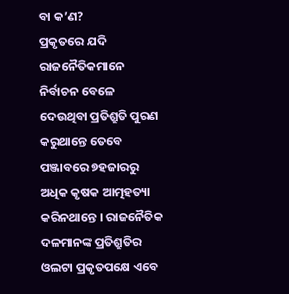ବା କ’ଣ?
ପ୍ରକୃତରେ ଯଦି ରାଜନୈତିକମାନେ ନିର୍ବାଚନ ବେଳେ ଦେଉଥିବା ପ୍ରତିଶ୍ରୁତି ପୁରଣ କରୁଥାନ୍ତେ ତେବେ ପଞ୍ଜାବରେ ୭ହଜାରରୁ ଅଧିକ କୃଷକ ଆତ୍ମହତ୍ୟା କରିନଥାନ୍ତେ । ରାଜନୈତିକ ଦଳମାନଙ୍କ ପ୍ରତିଶ୍ରୁତିର ଓଲଟା ପ୍ରକୃତପକ୍ଷେ ଏବେ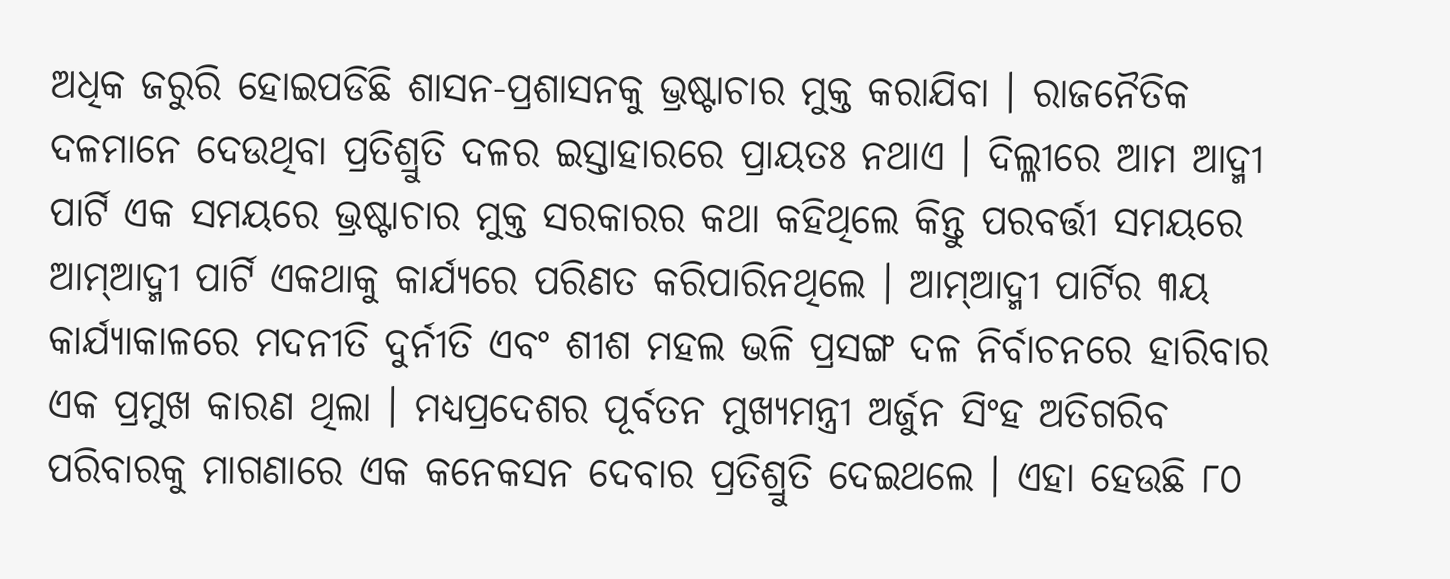ଅଧିକ ଜରୁରି ହୋଇପଡିଛି ଶାସନ-ପ୍ରଶାସନକୁ ଭ୍ରଷ୍ଟାଚାର ମୁକ୍ତ କରାଯିବା । ରାଜନୈତିକ ଦଳମାନେ ଦେଉଥିବା ପ୍ରତିଶ୍ରୁତି ଦଳର ଇସ୍ତାହାରରେ ପ୍ରାୟତଃ ନଥାଏ । ଦିଲ୍ଳୀରେ ଆମ ଆଦ୍ମୀ ପାର୍ଟି ଏକ ସମୟରେ ଭ୍ରଷ୍ଟାଚାର ମୁକ୍ତ ସରକାରର କଥା କହିଥିଲେ କିନ୍ତୁ ପରବର୍ତ୍ତୀ ସମୟରେ ଆମ୍ଆଦ୍ମୀ ପାର୍ଟି ଏକଥାକୁ କାର୍ଯ୍ୟରେ ପରିଣତ କରିପାରିନଥିଲେ । ଆମ୍ଆଦ୍ମୀ ପାର୍ଟିର ୩ୟ କାର୍ଯ୍ୟାକାଳରେ ମଦନୀତି ଦୁର୍ନୀତି ଏବଂ ଶୀଶ ମହଲ ଭଳି ପ୍ରସଙ୍ଗ ଦଳ ନିର୍ବାଚନରେ ହାରିବାର ଏକ ପ୍ରମୁଖ କାରଣ ଥିଲା । ମଧ୍ୟପ୍ରଦେଶର ପୂର୍ବତନ ମୁଖ୍ୟମନ୍ତ୍ରୀ ଅର୍ଜୁନ ସିଂହ ଅତିଗରିବ ପରିବାରକୁ ମାଗଣାରେ ଏକ କନେକସନ ଦେବାର ପ୍ରତିଶ୍ରୁତି ଦେଇଥଲେ । ଏହା ହେଉଛି ୮୦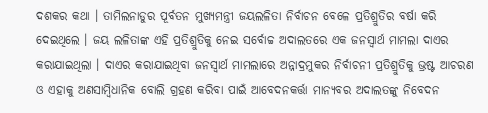ଦଶକର କଥା । ତାମିଲନାଡୁର ପୂର୍ବତନ ମୁଖ୍ୟମନ୍ତ୍ରୀ ଜୟଲଳିତା ନିର୍ବାଚନ ବେଳେ ପ୍ରତିଶ୍ରୁତିର ବର୍ଷା କରି ଦେଇଥିଲେ । ଜୟ ଲଳିତାଙ୍କ ଏହି ପ୍ରତିଶ୍ରୁତିକୁ ନେଇ ସର୍ବୋଚ୍ଚ ଅଦାଲତରେ ଏକ ଜନସ୍ୱାର୍ଥ ମାମଲା ଦାଏର କରାଯାଇଥିଲା । ଦାଏର କରାଯାଇଥିବା ଜନସ୍ୱାର୍ଥ ମାମଲାରେ ଅନ୍ନାଦ୍ରମୁକର ନିର୍ବାଚନୀ ପ୍ରତିଶ୍ରୁତିକୁ ଭ୍ରଷ୍ଟ ଆଚରଣ ଓ ଏହାକୁ ଅଣସାମ୍ବିଧାନିକ ବୋଲି ଗ୍ରହଣ କରିବା ପାଇଁ ଆବେଦନକର୍ତ୍ତା ମାନ୍ୟବର ଅଦାଲତଙ୍କୁ ନିବେଦନ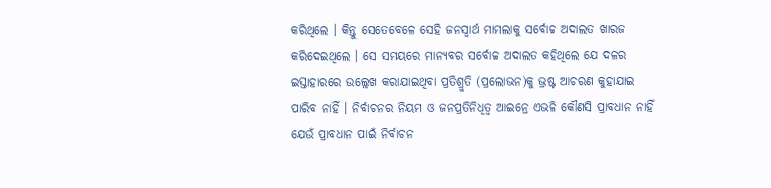କରିଥିଲେ । କିନ୍ତୁ ସେତେବେଳେ ସେହି ଜନସ୍ୱାର୍ଥ ମାମଲାକୁ ସର୍ବୋଚ୍ଚ ଅଦାଲତ ଖାରଜ କରିଦେଇଥିଲେ । ସେ ସମୟରେ ମାନ୍ୟବର ସର୍ବୋଚ୍ଚ ଅଦାଲତ କହିଥିଲେ ଯେ ଦଳର ଇସ୍ତାହାରରେ ଉଲ୍ଲେଖ କରାଯାଇଥିବା ପ୍ରତିଶ୍ରୁତି (ପ୍ରଲୋଭନ)କୁ ଭ୍ରଷ୍ଟ ଆଚରଣ କୁହାଯାଇ ପାରିବ ନାହିଁ । ନିର୍ବାଚନର ନିୟମ ଓ ଜନପ୍ରତିନିଧିତ୍ୱ ଆଇନ୍ରେ ଏଭଳି କୌଣସି ପ୍ରାବଧାନ ନାହିଁ ଯେଉଁ ପ୍ରାବଧାନ ପାଇଁ ନିର୍ବାଚନ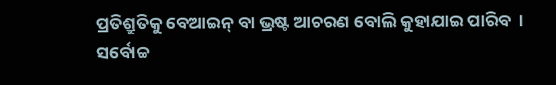ପ୍ରତିଶ୍ରୁତିକୁ ବେଆଇନ୍ ବା ଭ୍ରଷ୍ଟ ଆଚରଣ ବୋଲି କୁହାଯାଇ ପାରିବ  । ସର୍ବୋଚ୍ଚ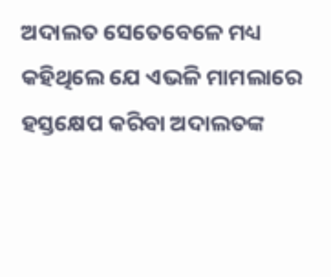ଅଦାଲତ ସେତେବେଳେ ମଧ୍ୟ କହିଥିଲେ ଯେ ଏଭଳି ମାମଲାରେ ହସ୍ତକ୍ଷେପ କରିବା ଅଦାଲତଙ୍କ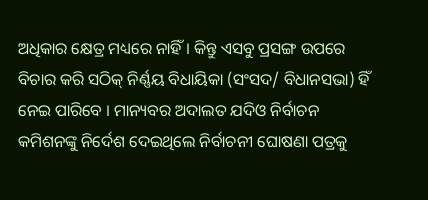ଅଧିକାର କ୍ଷେତ୍ର ମଧ୍ୟରେ ନାହିଁ । କିନ୍ତୁ ଏସବୁ ପ୍ରସଙ୍ଗ ଉପରେ ବିଚାର କରି ସଠିକ୍ ନିର୍ଣ୍ଣୟ ବିଧାୟିକା (ସଂସଦ/ ବିଧାନସଭା) ହିଁ ନେଇ ପାରିବେ । ମାନ୍ୟବର ଅଦାଲତ ଯଦିଓ ନିର୍ବାଚନ କମିଶନଙ୍କୁ ନିର୍ଦେଶ ଦେଇଥିଲେ ନିର୍ବାଚନୀ ଘୋଷଣା ପତ୍ରକୁ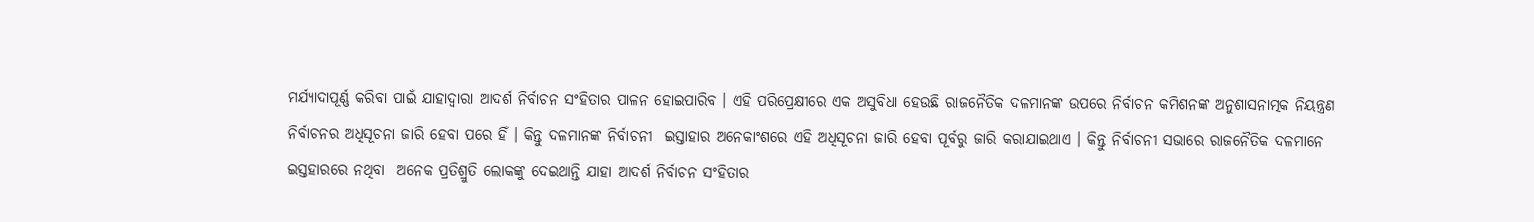ମର୍ଯ୍ୟାଦାପୂର୍ଣ୍ଣ କରିବା ପାଇଁ ଯାହାଦ୍ୱାରା ଆଦର୍ଶ ନିର୍ବାଚନ ସଂହିତାର ପାଳନ ହୋଇପାରିବ । ଏହି ପରିପ୍ରେକ୍ଷୀରେ ଏକ ଅସୁବିଧା ହେଉଛି ରାଜନୈତିକ ଦଳମାନଙ୍କ ଉପରେ ନିର୍ବାଚନ କମିଶନଙ୍କ ଅନୁଶାସନାତ୍ମକ ନିୟନ୍ତ୍ରଣ ନିର୍ବାଚନର ଅଧିସୂଚନା ଜାରି ହେବା ପରେ ହିଁ । କିନ୍ତୁ ଦଳମାନଙ୍କ ନିର୍ବାଚନୀ  ଇସ୍ତାହାର ଅନେକାଂଶରେ ଏହି ଅଧିସୂଚନା ଜାରି ହେବା ପୂର୍ବରୁ ଜାରି କରାଯାଇଥାଏ । କିନ୍ତୁ ନିର୍ବାଚନୀ ସଭାରେ ରାଜନୈତିକ ଦଳମାନେ ଇସ୍ତହାରରେ ନଥିବା  ଅନେକ ପ୍ରତିଶ୍ରୁତି ଲୋକଙ୍କୁ ଦେଇଥାନ୍ତି ଯାହା ଆଦର୍ଶ ନିର୍ବାଚନ ସଂହିତାର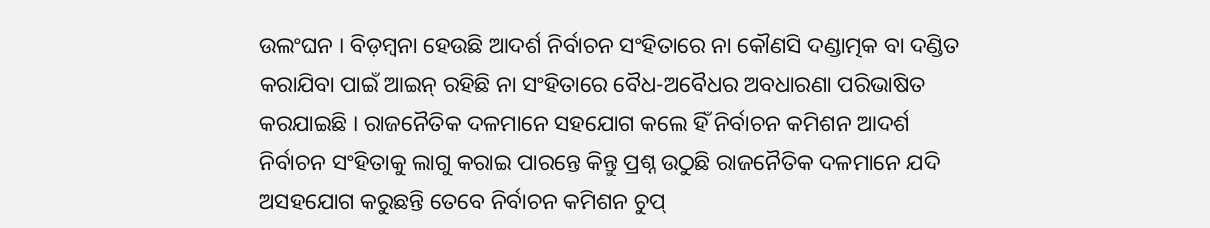ଉଲଂଘନ । ବିଡ଼ମ୍ବନା ହେଉଛି ଆଦର୍ଶ ନିର୍ବାଚନ ସଂହିତାରେ ନା କୌଣସି ଦଣ୍ଡାତ୍ମକ ବା ଦଣ୍ଡିତ କରାଯିବା ପାଇଁ ଆଇନ୍ ରହିଛି ନା ସଂହିତାରେ ବୈଧ-ଅବୈଧର ଅବଧାରଣା ପରିଭାଷିତ କରଯାଇଛି । ରାଜନୈତିକ ଦଳମାନେ ସହଯୋଗ କଲେ ହିଁ ନିର୍ବାଚନ କମିଶନ ଆଦର୍ଶ ନିର୍ବାଚନ ସଂହିତାକୁ ଲାଗୁ କରାଇ ପାରନ୍ତେ କିନ୍ତୁ ପ୍ରଶ୍ନ ଉଠୁଛି ରାଜନୈତିକ ଦଳମାନେ ଯଦି ଅସହଯୋଗ କରୁଛନ୍ତି ତେବେ ନିର୍ବାଚନ କମିଶନ ଚୁପ୍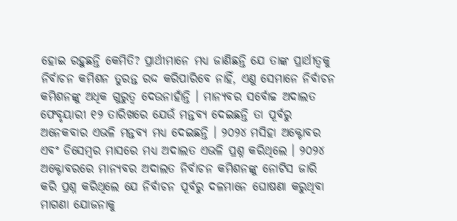ହୋଇ ରହୁଛନ୍ତି କେମିତି? ପ୍ରାର୍ଥୀମାନେ ମଧ୍ୟ ଜାଣିଛନ୍ତି ଯେ ତାଙ୍କ ପ୍ରାର୍ଥୀତ୍ୱକୁ ନିର୍ବାଚନ କମିଶନ ତୁରନ୍ତ ରଦ୍ଦ କରିପାରିବେ ନାହିଁ, ଏଣୁ ସେମାନେ ନିର୍ବାଚନ କମିଶନଙ୍କୁ ଅଧିକ ଗୁରୁତ୍ୱ ଦେଉନାହାଁନ୍ତି । ମାନ୍ୟବର ସର୍ବୋଚ୍ଚ ଅଦାଲତ ଫେବୃୟାରୀ ୧୨ ତାରିଖରେ ଯେଉଁ ମନ୍ତବ୍ୟ ଦେଇଛନ୍ତି ତା ପୂର୍ବରୁ ଅନେକବାର ଏଭଳି ମନ୍ତବ୍ୟ ମଧ୍ୟ ଦେଇଛନ୍ତି । ୨୦୨୪ ମସିହା ଅକ୍ଟୋବର ଏବଂ ଡିସେମ୍ବର ମାସରେ ମଧ୍ୟ ଅଦାଲତ ଏଭଳି ପ୍ରଶ୍ନ କରିଥିଲେ । ୨୦୨୪ ଅକ୍ଟୋବରରେ ମାନ୍ୟବର ଅଦାଲତ ନିର୍ବାଚନ କମିଶନଙ୍କୁ ନୋଟିସ ଜାରି କରି ପ୍ରଶ୍ନ କରିଥିଲେ ଯେ ନିର୍ବାଚନ ପୂର୍ବରୁ ଦଳମାନେ ଘୋଷଣା କରୁଥିବା ମାଗଣା ଯୋଜନାକୁ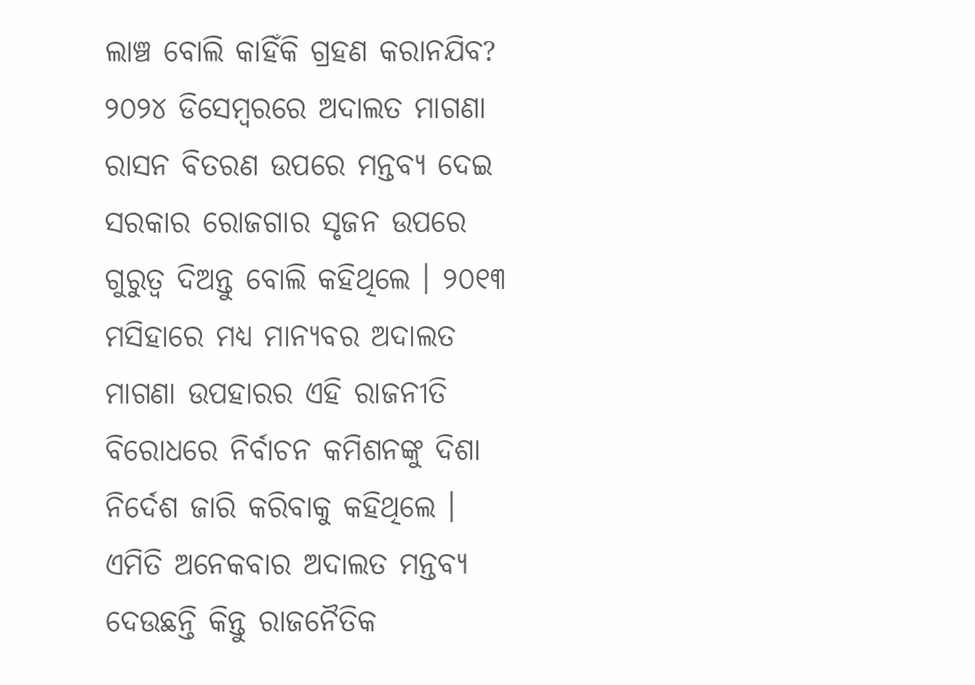ଲାଞ୍ଚ ବୋଲି କାହିଁକି ଗ୍ରହଣ କରାନଯିବ? ୨୦୨୪ ଡିସେମ୍ବରରେ ଅଦାଲତ ମାଗଣା ରାସନ ବିତରଣ ଉପରେ ମନ୍ତବ୍ୟ ଦେଇ ସରକାର ରୋଜଗାର ସୃଜନ ଉପରେ ଗୁରୁତ୍ୱ ଦିଅନ୍ତୁ ବୋଲି କହିଥିଲେ । ୨୦୧୩ ମସିହାରେ ମଧ୍ୟ ମାନ୍ୟବର ଅଦାଲତ ମାଗଣା ଉପହାରର ଏହି ରାଜନୀତି ବିରୋଧରେ ନିର୍ବାଚନ କମିଶନଙ୍କୁ ଦିଶା ନିର୍ଦେଶ ଜାରି କରିବାକୁ କହିଥିଲେ । ଏମିତି ଅନେକବାର ଅଦାଲତ ମନ୍ତବ୍ୟ ଦେଉଛନ୍ତି କିନ୍ତୁ ରାଜନୈତିକ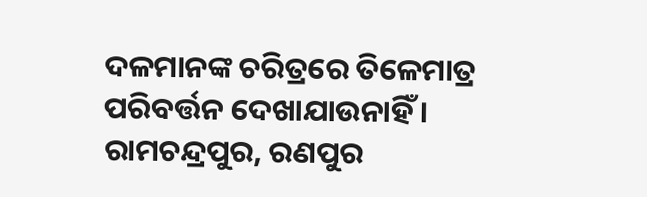ଦଳମାନଙ୍କ ଚରିତ୍ରରେ ତିଳେମାତ୍ର ପରିବର୍ତ୍ତନ ଦେଖାଯାଉନାହିଁ ।
ରାମଚନ୍ଦ୍ରପୁର, ରଣପୁର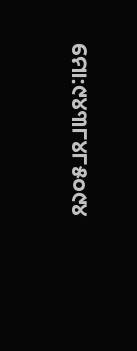ମୋ:୯୪୩୮୪୮୫୦୯୪